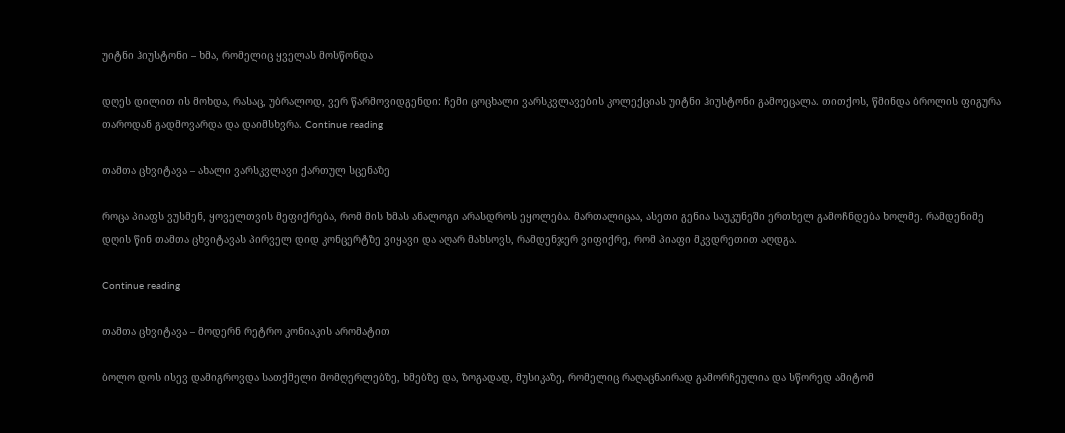უიტნი ჰიუსტონი – ხმა, რომელიც ყველას მოსწონდა

დღეს დილით ის მოხდა, რასაც, უბრალოდ, ვერ წარმოვიდგენდი: ჩემი ცოცხალი ვარსკვლავების კოლექციას უიტნი ჰიუსტონი გამოეცალა. თითქოს, წმინდა ბროლის ფიგურა თაროდან გადმოვარდა და დაიმსხვრა. Continue reading

თამთა ცხვიტავა – ახალი ვარსკვლავი ქართულ სცენაზე

როცა პიაფს ვუსმენ, ყოველთვის მეფიქრება, რომ მის ხმას ანალოგი არასდროს ეყოლება. მართალიცაა, ასეთი გენია საუკუნეში ერთხელ გამოჩნდება ხოლმე. რამდენიმე დღის წინ თამთა ცხვიტავას პირველ დიდ კონცერტზე ვიყავი და აღარ მახსოვს, რამდენჯერ ვიფიქრე, რომ პიაფი მკვდრეთით აღდგა.

Continue reading

თამთა ცხვიტავა – მოდერნ რეტრო კონიაკის არომატით

ბოლო დოს ისევ დამიგროვდა სათქმელი მომღერლებზე, ხმებზე და, ზოგადად, მუსიკაზე, რომელიც რაღაცნაირად გამორჩეულია და სწორედ ამიტომ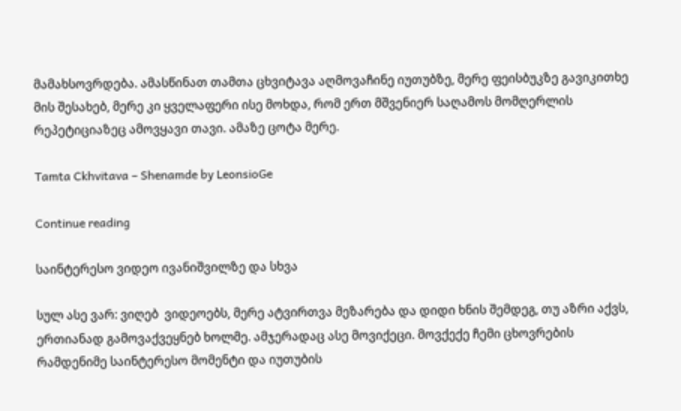მამახსოვრდება. ამასწინათ თამთა ცხვიტავა აღმოვაჩინე იუთუბზე, მერე ფეისბუკზე გავიკითხე მის შესახებ, მერე კი ყველაფერი ისე მოხდა, რომ ერთ მშვენიერ საღამოს მომღერლის რეპეტიციაზეც ამოვყავი თავი. ამაზე ცოტა მერე.

Tamta Ckhvitava – Shenamde by LeonsioGe

Continue reading

საინტერესო ვიდეო ივანიშვილზე და სხვა

სულ ასე ვარ: ვიღებ  ვიდეოებს, მერე ატვირთვა მეზარება და დიდი ხნის შემდეგ, თუ აზრი აქვს, ერთიანად გამოვაქვეყნებ ხოლმე. ამჯერადაც ასე მოვიქეცი. მოვქექე ჩემი ცხოვრების რამდენიმე საინტერესო მომენტი და იუთუბის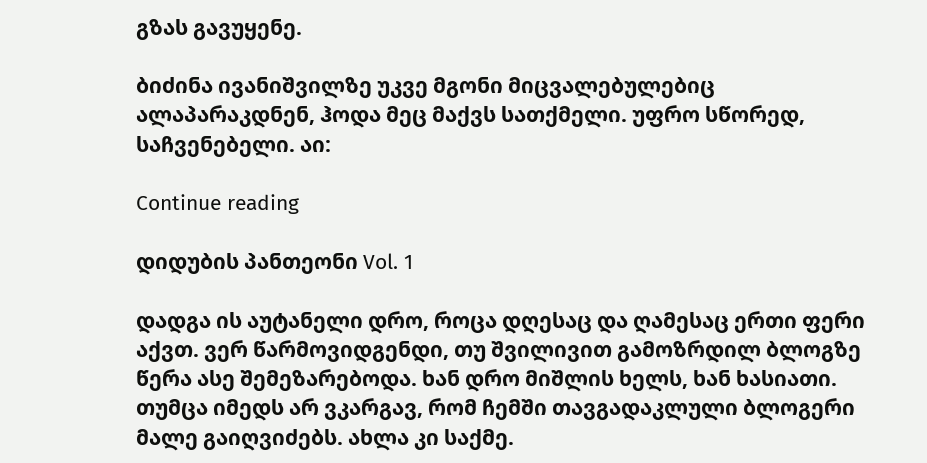გზას გავუყენე.

ბიძინა ივანიშვილზე უკვე მგონი მიცვალებულებიც ალაპარაკდნენ, ჰოდა მეც მაქვს სათქმელი. უფრო სწორედ, საჩვენებელი. აი:

Continue reading

დიდუბის პანთეონი Vol. 1

დადგა ის აუტანელი დრო, როცა დღესაც და ღამესაც ერთი ფერი აქვთ. ვერ წარმოვიდგენდი, თუ შვილივით გამოზრდილ ბლოგზე წერა ასე შემეზარებოდა. ხან დრო მიშლის ხელს, ხან ხასიათი. თუმცა იმედს არ ვკარგავ, რომ ჩემში თავგადაკლული ბლოგერი მალე გაიღვიძებს. ახლა კი საქმე.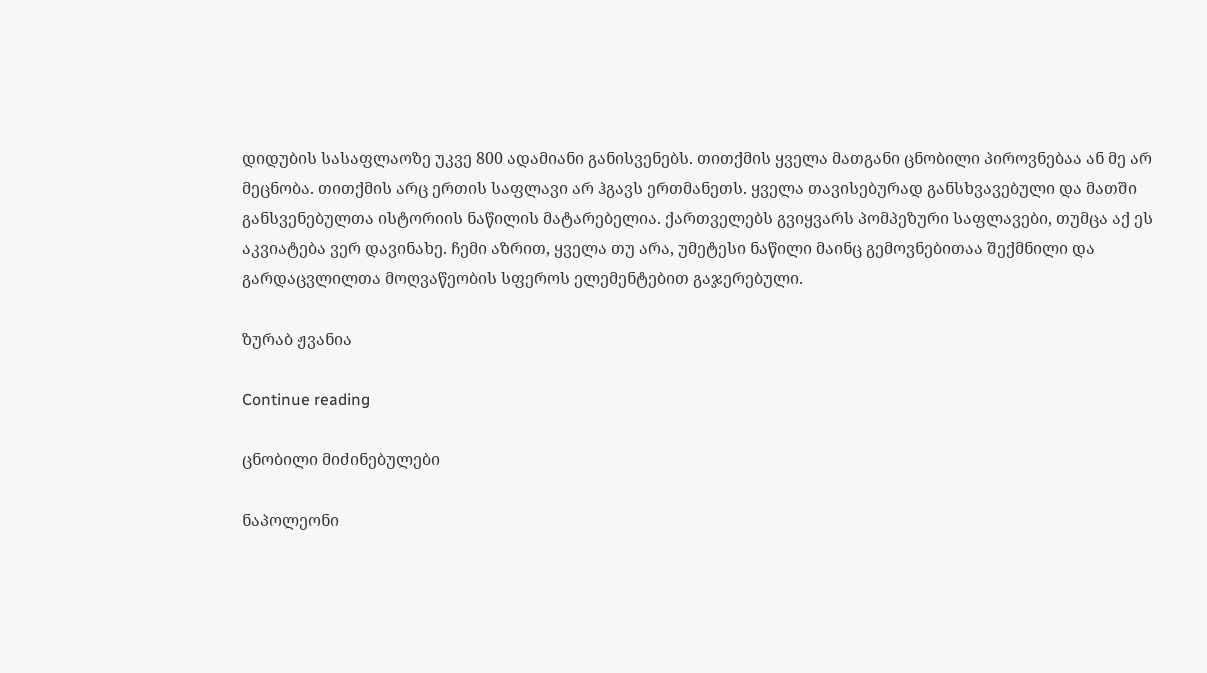დიდუბის სასაფლაოზე უკვე 800 ადამიანი განისვენებს. თითქმის ყველა მათგანი ცნობილი პიროვნებაა ან მე არ მეცნობა. თითქმის არც ერთის საფლავი არ ჰგავს ერთმანეთს. ყველა თავისებურად განსხვავებული და მათში განსვენებულთა ისტორიის ნაწილის მატარებელია. ქართველებს გვიყვარს პომპეზური საფლავები, თუმცა აქ ეს აკვიატება ვერ დავინახე. ჩემი აზრით, ყველა თუ არა, უმეტესი ნაწილი მაინც გემოვნებითაა შექმნილი და გარდაცვლილთა მოღვაწეობის სფეროს ელემენტებით გაჯერებული.

ზურაბ ჟვანია

Continue reading

ცნობილი მიძინებულები

ნაპოლეონი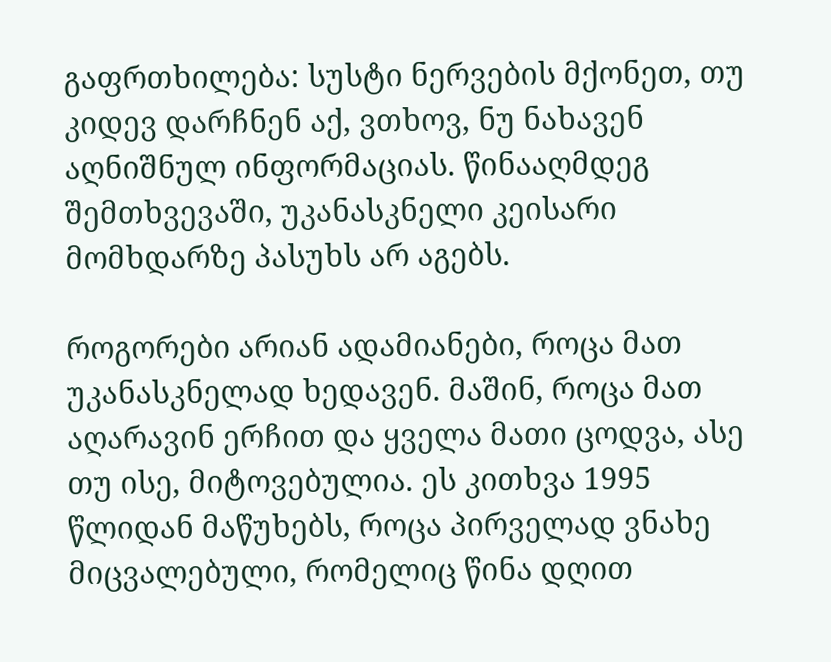გაფრთხილება: სუსტი ნერვების მქონეთ, თუ კიდევ დარჩნენ აქ, ვთხოვ, ნუ ნახავენ აღნიშნულ ინფორმაციას. წინააღმდეგ შემთხვევაში, უკანასკნელი კეისარი მომხდარზე პასუხს არ აგებს.

როგორები არიან ადამიანები, როცა მათ უკანასკნელად ხედავენ. მაშინ, როცა მათ აღარავინ ერჩით და ყველა მათი ცოდვა, ასე თუ ისე, მიტოვებულია. ეს კითხვა 1995 წლიდან მაწუხებს, როცა პირველად ვნახე მიცვალებული, რომელიც წინა დღით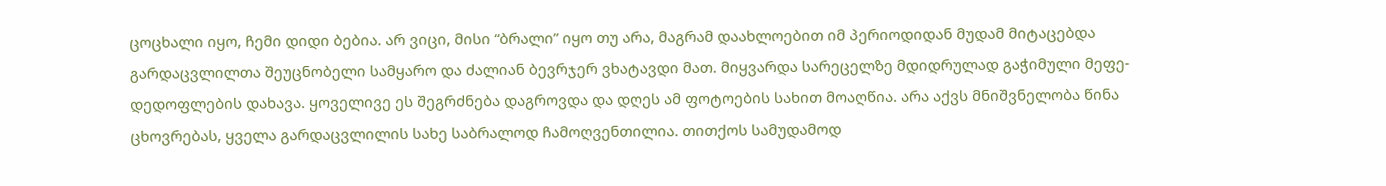ცოცხალი იყო, ჩემი დიდი ბებია. არ ვიცი, მისი “ბრალი” იყო თუ არა, მაგრამ დაახლოებით იმ პერიოდიდან მუდამ მიტაცებდა გარდაცვლილთა შეუცნობელი სამყარო და ძალიან ბევრჯერ ვხატავდი მათ. მიყვარდა სარეცელზე მდიდრულად გაჭიმული მეფე-დედოფლების დახავა. ყოველივე ეს შეგრძნება დაგროვდა და დღეს ამ ფოტოების სახით მოაღწია. არა აქვს მნიშვნელობა წინა ცხოვრებას, ყველა გარდაცვლილის სახე საბრალოდ ჩამოღვენთილია. თითქოს სამუდამოდ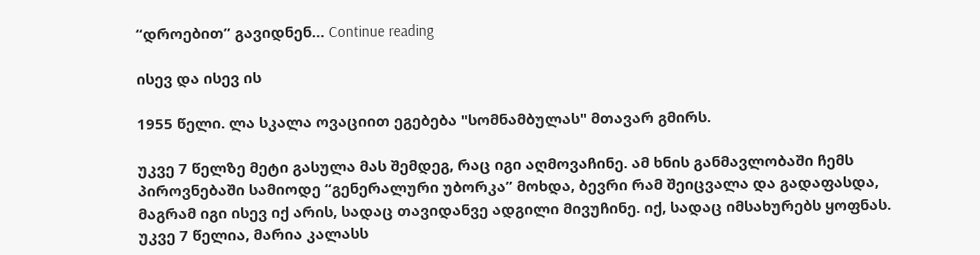“დროებით” გავიდნენ… Continue reading

ისევ და ისევ ის

1955 წელი. ლა სკალა ოვაციით ეგებება "სომნამბულას" მთავარ გმირს.

უკვე 7 წელზე მეტი გასულა მას შემდეგ, რაც იგი აღმოვაჩინე. ამ ხნის განმავლობაში ჩემს პიროვნებაში სამიოდე “გენერალური უბორკა” მოხდა, ბევრი რამ შეიცვალა და გადაფასდა, მაგრამ იგი ისევ იქ არის, სადაც თავიდანვე ადგილი მივუჩინე. იქ, სადაც იმსახურებს ყოფნას. უკვე 7 წელია, მარია კალასს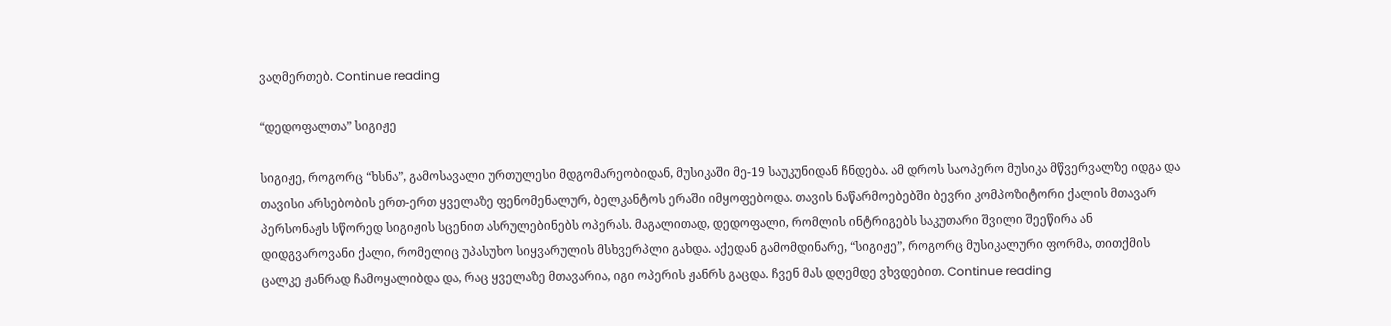ვაღმერთებ. Continue reading

“დედოფალთა” სიგიჟე

სიგიჟე, როგორც “ხსნა”, გამოსავალი ურთულესი მდგომარეობიდან, მუსიკაში მე-19 საუკუნიდან ჩნდება. ამ დროს საოპერო მუსიკა მწვერვალზე იდგა და თავისი არსებობის ერთ-ერთ ყველაზე ფენომენალურ, ბელკანტოს ერაში იმყოფებოდა. თავის ნაწარმოებებში ბევრი კომპოზიტორი ქალის მთავარ პერსონაჟს სწორედ სიგიჟის სცენით ასრულებინებს ოპერას. მაგალითად, დედოფალი, რომლის ინტრიგებს საკუთარი შვილი შეეწირა ან დიდგვაროვანი ქალი, რომელიც უპასუხო სიყვარულის მსხვერპლი გახდა. აქედან გამომდინარე, “სიგიჟე”, როგორც მუსიკალური ფორმა, თითქმის ცალკე ჟანრად ჩამოყალიბდა და, რაც ყველაზე მთავარია, იგი ოპერის ჟანრს გაცდა. ჩვენ მას დღემდე ვხვდებით. Continue reading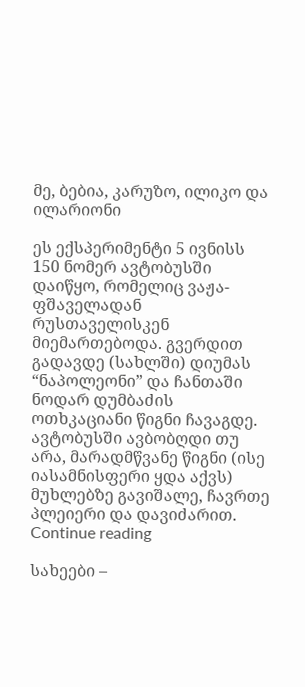მე, ბებია, კარუზო, ილიკო და ილარიონი

ეს ექსპერიმენტი 5 ივნისს 150 ნომერ ავტობუსში დაიწყო, რომელიც ვაჟა-ფშაველადან რუსთაველისკენ მიემართებოდა. გვერდით გადავდე (სახლში) დიუმას “ნაპოლეონი” და ჩანთაში ნოდარ დუმბაძის ოთხკაციანი წიგნი ჩავაგდე. ავტობუსში ავბობღდი თუ არა, მარადმწვანე წიგნი (ისე იასამნისფერი ყდა აქვს) მუხლებზე გავიშალე, ჩავრთე პლეიერი და დავიძარით. Continue reading

სახეები –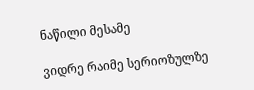ნაწილი მესამე

ვიდრე რაიმე სერიოზულზე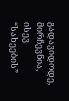გადავიდოდე, მირჩევნია, ისევ “სახეების”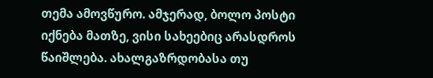თემა ამოვწურო. ამჯერად, ბოლო პოსტი იქნება მათზე, ვისი სახეებიც არასდროს წაიშლება. ახალგაზრდობასა თუ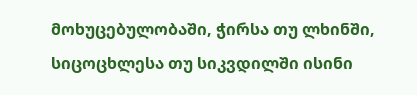მოხუცებულობაში, ჭირსა თუ ლხინში, სიცოცხლესა თუ სიკვდილში ისინი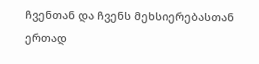ჩვენთან და ჩვენს მეხსიერებასთან ერთად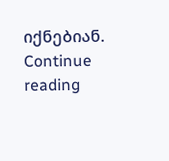იქნებიან. Continue reading